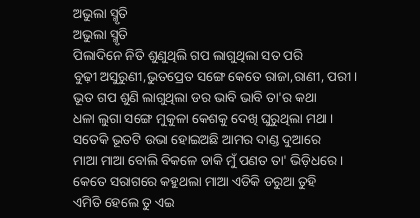ଅଭୁଲା ସ୍ମୃତି
ଅଭୁଲା ସ୍ମୃତି
ପିଲାଦିନେ ନିତି ଶୁଣୁଥିଲି ଗପ ଲାଗୁଥିଲା ସତ ପରି
ବୁଢ଼ୀ ଅସୁରୁଣୀ,ଭୁତପ୍ରେତ ସଙ୍ଗେ କେତେ ରାଜା,ରାଣୀ, ପରୀ ।
ଭୂତ ଗପ ଶୁଣି ଲାଗୁଥିଲା ଡର ଭାବି ଭାବି ତା'ର କଥା
ଧଳା ଲୁଗା ସଙ୍ଗେ ମୁକୁଳା କେଶକୁ ଦେଖି ଘୁରୁଥିଲା ମଥା ।
ସତେକି ଭୂତଟି ଉଭା ହୋଇଅଛି ଆମର ଦାଣ୍ଡ ଦୁଆରେ
ମାଆ ମାଆ ବୋଲି ବିକଳେ ଡାକି ମୁଁ ପଣତ ତା' ଭିଡ଼ିଧରେ ।
କେତେ ସରାଗରେ କହୁଥଲା ମାଆ ଏଡିକି ଡରୁଆ ତୁହି
ଏମିତି ହେଲେ ତୁ ଏଇ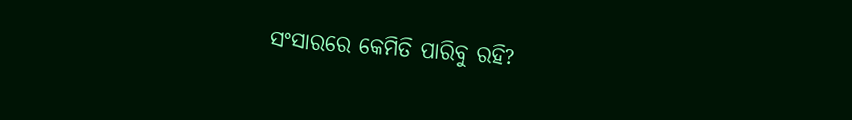ସଂସାରରେ କେମିତି ପାରିବୁ ରହି?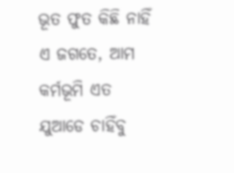ଭୂତ ଫୁତ କିଛି ନାହିଁ ଏ ଜଗତେ, ଆମ କର୍ମଭୂମି ଏତ
ଯୁଆଡେ ଚାହିଁବୁ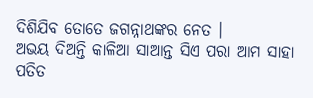ଦିଶିଯିବ ତୋତେ ଜଗନ୍ନାଥଙ୍କର ନେତ ।
ଅଭୟ ଦିଅନ୍ତି କାଳିଆ ସାଆନ୍ତ ସିଏ ପରା ଆମ ସାହା
ପତିତ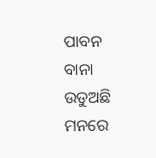ପାବନ ବାନା ଉଡୁଅଛି ମନରେ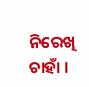ନିରେଖି ଚାହାଁ ।